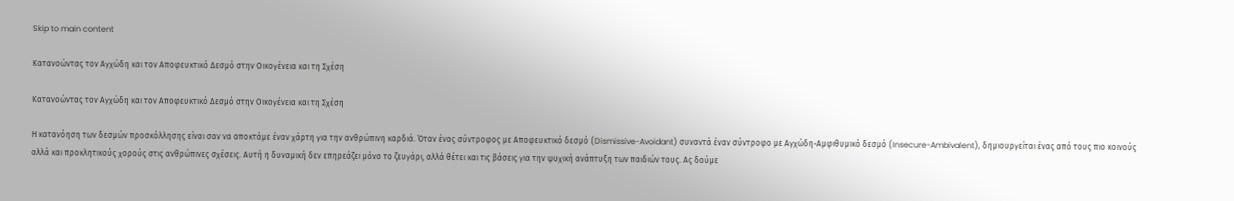Skip to main content

Κατανοώντας τον Αγχώδη και τον Αποφευκτικό Δεσμό στην Οικογένεια και τη Σχέση

Κατανοώντας τον Αγχώδη και τον Αποφευκτικό Δεσμό στην Οικογένεια και τη Σχέση

Η κατανόηση των δεσμών προσκόλλησης είναι σαν να αποκτάμε έναν χάρτη για την ανθρώπινη καρδιά. Όταν ένας σύντροφος με Αποφευκτικό δεσμό (Dismissive-Avoidant) συναντά έναν σύντροφο με Αγχώδη-Αμφιθυμικό δεσμό (Insecure-Ambivalent), δημιουργείται ένας από τους πιο κοινούς αλλά και προκλητικούς χορούς στις ανθρώπινες σχέσεις. Αυτή η δυναμική δεν επηρεάζει μόνο το ζευγάρι, αλλά θέτει και τις βάσεις για την ψυχική ανάπτυξη των παιδιών τους. Ας δούμε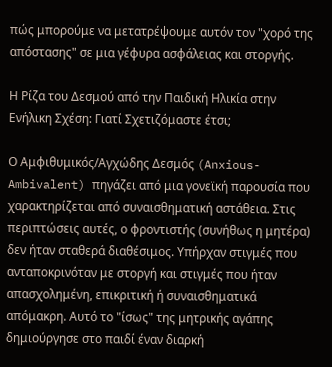πώς μπορούμε να μετατρέψουμε αυτόν τον "χορό της απόστασης" σε μια γέφυρα ασφάλειας και στοργής.

Η Ρίζα του Δεσμού από την Παιδική Ηλικία στην Ενήλικη Σχέση: Γιατί Σχετιζόμαστε έτσι;

Ο Αμφιθυμικός/Αγχώδης Δεσμός (Anxious-Ambivalent) πηγάζει από μια γονεϊκή παρουσία που χαρακτηρίζεται από συναισθηματική αστάθεια. Στις περιπτώσεις αυτές, ο φροντιστής (συνήθως η μητέρα) δεν ήταν σταθερά διαθέσιμος. Υπήρχαν στιγμές που ανταποκρινόταν με στοργή και στιγμές που ήταν απασχολημένη, επικριτική ή συναισθηματικά απόμακρη. Αυτό το "ίσως" της μητρικής αγάπης δημιούργησε στο παιδί έναν διαρκή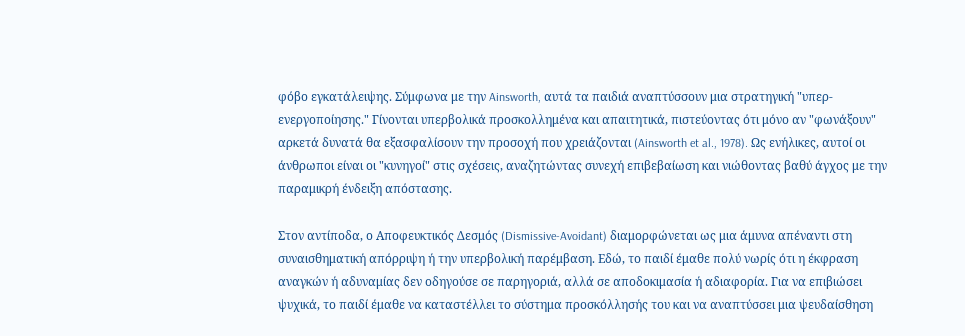φόβο εγκατάλειψης. Σύμφωνα με την Ainsworth, αυτά τα παιδιά αναπτύσσουν μια στρατηγική "υπερ-ενεργοποίησης." Γίνονται υπερβολικά προσκολλημένα και απαιτητικά, πιστεύοντας ότι μόνο αν "φωνάξουν" αρκετά δυνατά θα εξασφαλίσουν την προσοχή που χρειάζονται (Ainsworth et al., 1978). Ως ενήλικες, αυτοί οι άνθρωποι είναι οι "κυνηγοί" στις σχέσεις, αναζητώντας συνεχή επιβεβαίωση και νιώθοντας βαθύ άγχος με την παραμικρή ένδειξη απόστασης.

Στον αντίποδα, ο Αποφευκτικός Δεσμός (Dismissive-Avoidant) διαμορφώνεται ως μια άμυνα απέναντι στη συναισθηματική απόρριψη ή την υπερβολική παρέμβαση. Εδώ, το παιδί έμαθε πολύ νωρίς ότι η έκφραση αναγκών ή αδυναμίας δεν οδηγούσε σε παρηγοριά, αλλά σε αποδοκιμασία ή αδιαφορία. Για να επιβιώσει ψυχικά, το παιδί έμαθε να καταστέλλει το σύστημα προσκόλλησής του και να αναπτύσσει μια ψευδαίσθηση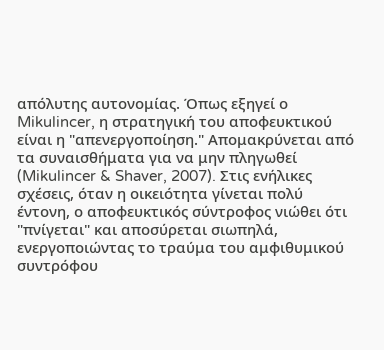απόλυτης αυτονομίας. Όπως εξηγεί ο Mikulincer, η στρατηγική του αποφευκτικού είναι η "απενεργοποίηση." Απομακρύνεται από τα συναισθήματα για να μην πληγωθεί (Mikulincer & Shaver, 2007). Στις ενήλικες σχέσεις, όταν η οικειότητα γίνεται πολύ έντονη, ο αποφευκτικός σύντροφος νιώθει ότι "πνίγεται" και αποσύρεται σιωπηλά, ενεργοποιώντας το τραύμα του αμφιθυμικού συντρόφου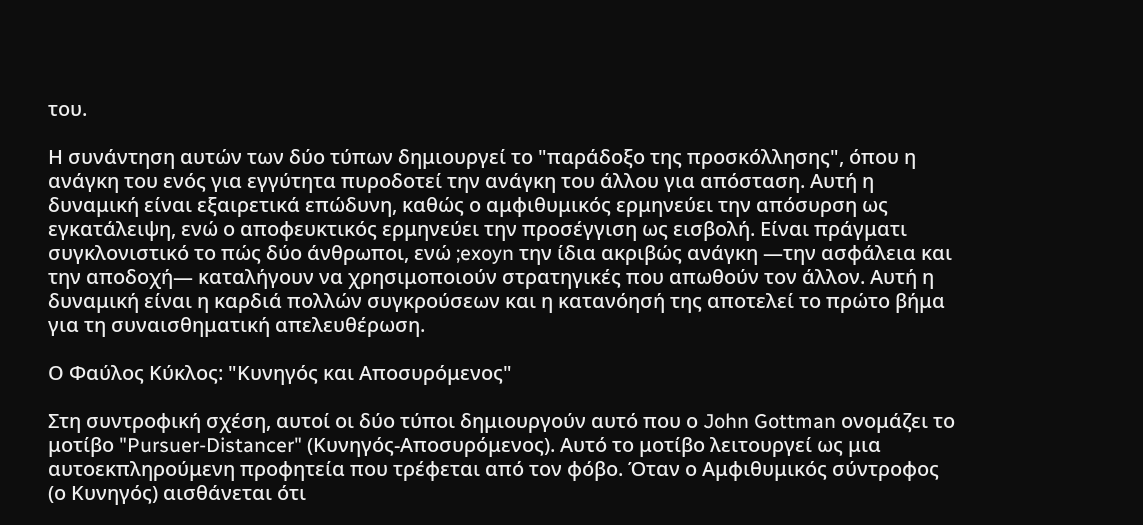του.

Η συνάντηση αυτών των δύο τύπων δημιουργεί το "παράδοξο της προσκόλλησης", όπου η ανάγκη του ενός για εγγύτητα πυροδοτεί την ανάγκη του άλλου για απόσταση. Αυτή η δυναμική είναι εξαιρετικά επώδυνη, καθώς ο αμφιθυμικός ερμηνεύει την απόσυρση ως εγκατάλειψη, ενώ ο αποφευκτικός ερμηνεύει την προσέγγιση ως εισβολή. Είναι πράγματι συγκλονιστικό το πώς δύο άνθρωποι, ενώ ;exoyn την ίδια ακριβώς ανάγκη —την ασφάλεια και την αποδοχή— καταλήγουν να χρησιμοποιούν στρατηγικές που απωθούν τον άλλον. Αυτή η δυναμική είναι η καρδιά πολλών συγκρούσεων και η κατανόησή της αποτελεί το πρώτο βήμα για τη συναισθηματική απελευθέρωση.

Ο Φαύλος Κύκλος: "Κυνηγός και Αποσυρόμενος"

Στη συντροφική σχέση, αυτοί οι δύο τύποι δημιουργούν αυτό που ο John Gottman ονομάζει το μοτίβο "Pursuer-Distancer" (Κυνηγός-Αποσυρόμενος). Αυτό το μοτίβο λειτουργεί ως μια αυτοεκπληρούμενη προφητεία που τρέφεται από τον φόβο. Όταν ο Αμφιθυμικός σύντροφος (ο Κυνηγός) αισθάνεται ότι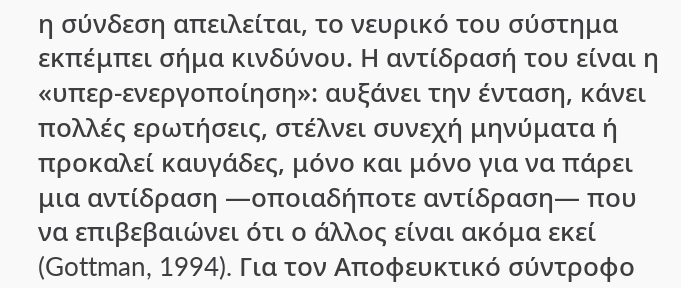η σύνδεση απειλείται, το νευρικό του σύστημα εκπέμπει σήμα κινδύνου. Η αντίδρασή του είναι η «υπερ-ενεργοποίηση»: αυξάνει την ένταση, κάνει πολλές ερωτήσεις, στέλνει συνεχή μηνύματα ή προκαλεί καυγάδες, μόνο και μόνο για να πάρει μια αντίδραση —οποιαδήποτε αντίδραση— που να επιβεβαιώνει ότι ο άλλος είναι ακόμα εκεί (Gottman, 1994). Για τον Αποφευκτικό σύντροφο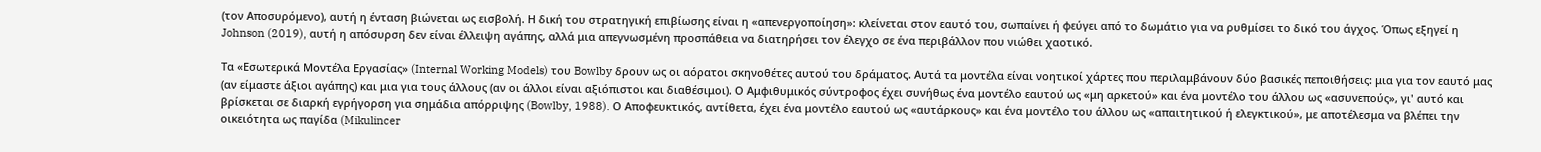(τον Αποσυρόμενο), αυτή η ένταση βιώνεται ως εισβολή. Η δική του στρατηγική επιβίωσης είναι η «απενεργοποίηση»: κλείνεται στον εαυτό του, σωπαίνει ή φεύγει από το δωμάτιο για να ρυθμίσει το δικό του άγχος. Όπως εξηγεί η Johnson (2019), αυτή η απόσυρση δεν είναι έλλειψη αγάπης, αλλά μια απεγνωσμένη προσπάθεια να διατηρήσει τον έλεγχο σε ένα περιβάλλον που νιώθει χαοτικό.

Τα «Εσωτερικά Μοντέλα Εργασίας» (Internal Working Models) του Bowlby δρουν ως οι αόρατοι σκηνοθέτες αυτού του δράματος. Αυτά τα μοντέλα είναι νοητικοί χάρτες που περιλαμβάνουν δύο βασικές πεποιθήσεις: μια για τον εαυτό μας (αν είμαστε άξιοι αγάπης) και μια για τους άλλους (αν οι άλλοι είναι αξιόπιστοι και διαθέσιμοι). Ο Αμφιθυμικός σύντροφος έχει συνήθως ένα μοντέλο εαυτού ως «μη αρκετού» και ένα μοντέλο του άλλου ως «ασυνεπούς», γι' αυτό και βρίσκεται σε διαρκή εγρήγορση για σημάδια απόρριψης (Bowlby, 1988). Ο Αποφευκτικός, αντίθετα, έχει ένα μοντέλο εαυτού ως «αυτάρκους» και ένα μοντέλο του άλλου ως «απαιτητικού ή ελεγκτικού», με αποτέλεσμα να βλέπει την οικειότητα ως παγίδα (Mikulincer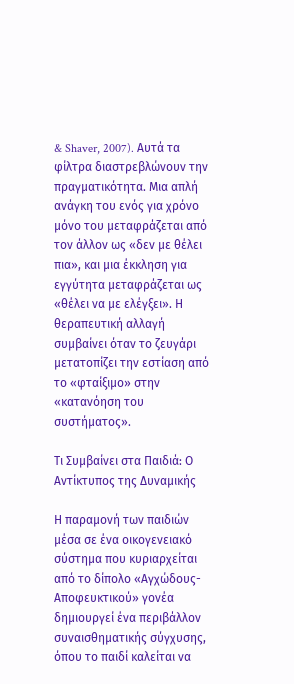& Shaver, 2007). Αυτά τα φίλτρα διαστρεβλώνουν την πραγματικότητα. Μια απλή ανάγκη του ενός για χρόνο μόνο του μεταφράζεται από τον άλλον ως «δεν με θέλει πια», και μια έκκληση για εγγύτητα μεταφράζεται ως «θέλει να με ελέγξει». Η θεραπευτική αλλαγή συμβαίνει όταν το ζευγάρι μετατοπίζει την εστίαση από το «φταίξιμο» στην «κατανόηση του συστήματος».

Τι Συμβαίνει στα Παιδιά: Ο Αντίκτυπος της Δυναμικής

Η παραμονή των παιδιών μέσα σε ένα οικογενειακό σύστημα που κυριαρχείται από το δίπολο «Αγχώδους-Αποφευκτικού» γονέα δημιουργεί ένα περιβάλλον συναισθηματικής σύγχυσης, όπου το παιδί καλείται να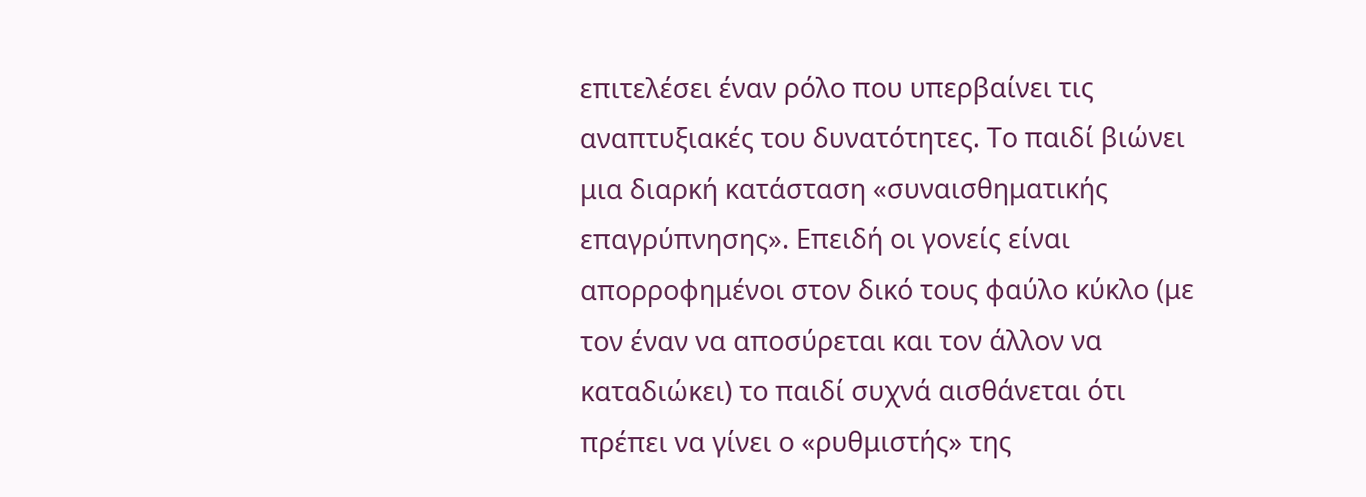επιτελέσει έναν ρόλο που υπερβαίνει τις αναπτυξιακές του δυνατότητες. Το παιδί βιώνει μια διαρκή κατάσταση «συναισθηματικής επαγρύπνησης». Επειδή οι γονείς είναι απορροφημένοι στον δικό τους φαύλο κύκλο (με τον έναν να αποσύρεται και τον άλλον να καταδιώκει) το παιδί συχνά αισθάνεται ότι πρέπει να γίνει ο «ρυθμιστής» της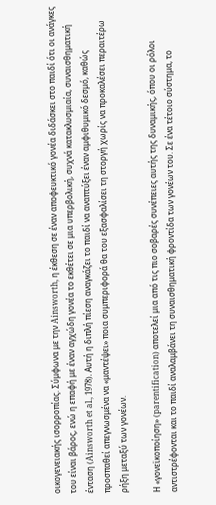οικογενειακής ισορροπίας. Σύμφωνα με την Ainsworth, η έκθεση σε έναν αποφευκτικό γονέα διδάσκει στο παιδί ότι οι ανάγκες του είναι βάρος, ενώ η επαφή με έναν αγχώδη γονέα το εκθέτει σε μια υπερβολική, συχνά κατακλυσμιαία, συναισθηματική ένταση (Ainsworth et al., 1978). Αυτή η διπλή πίεση αναγκάζει το παιδί να αναπτύξει έναν αμφιθυμικό δεσμό, καθώς προσπαθεί απεγνωσμένα να «μαντέψει» ποια συμπεριφορά θα του εξασφαλίσει τη στοργή χωρίς να προκαλέσει περαιτέρω ρήξη μεταξύ των γονέων.

Η «γονεϊκοποίηση» (parentification) αποτελεί μια από τις πιο σοβαρές συνέπειες αυτής της δυναμικής, όπου οι ρόλοι αντιστρέφονται και το παιδί αναλαμβάνει τη συναισθηματική φροντίδα των γονέων του. Σε ένα τέτοιο σύστημα, το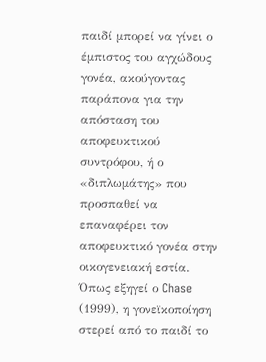παιδί μπορεί να γίνει ο έμπιστος του αγχώδους γονέα, ακούγοντας παράπονα για την απόσταση του αποφευκτικού συντρόφου, ή ο «διπλωμάτης» που προσπαθεί να επαναφέρει τον αποφευκτικό γονέα στην οικογενειακή εστία. Όπως εξηγεί ο Chase (1999), η γονεϊκοποίηση στερεί από το παιδί το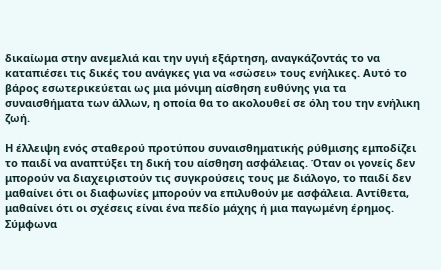δικαίωμα στην ανεμελιά και την υγιή εξάρτηση, αναγκάζοντάς το να καταπιέσει τις δικές του ανάγκες για να «σώσει» τους ενήλικες. Αυτό το βάρος εσωτερικεύεται ως μια μόνιμη αίσθηση ευθύνης για τα συναισθήματα των άλλων, η οποία θα το ακολουθεί σε όλη του την ενήλικη ζωή.

Η έλλειψη ενός σταθερού προτύπου συναισθηματικής ρύθμισης εμποδίζει το παιδί να αναπτύξει τη δική του αίσθηση ασφάλειας. Όταν οι γονείς δεν μπορούν να διαχειριστούν τις συγκρούσεις τους με διάλογο, το παιδί δεν μαθαίνει ότι οι διαφωνίες μπορούν να επιλυθούν με ασφάλεια. Αντίθετα, μαθαίνει ότι οι σχέσεις είναι ένα πεδίο μάχης ή μια παγωμένη έρημος. Σύμφωνα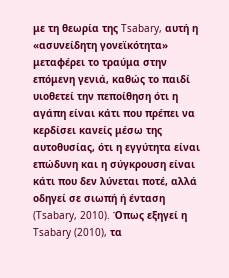με τη θεωρία της Tsabary, αυτή η «ασυνείδητη γονεϊκότητα» μεταφέρει το τραύμα στην επόμενη γενιά, καθώς το παιδί υιοθετεί την πεποίθηση ότι η αγάπη είναι κάτι που πρέπει να κερδίσει κανείς μέσω της αυτοθυσίας, ότι η εγγύτητα είναι επώδυνη και η σύγκρουση είναι κάτι που δεν λύνεται ποτέ, αλλά οδηγεί σε σιωπή ή ένταση (Tsabary, 2010). Όπως εξηγεί η Tsabary (2010), τα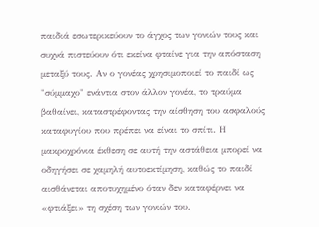παιδιά εσωτερικεύουν το άγχος των γονιών τους και συχνά πιστεύουν ότι εκείνα φταίνε για την απόσταση μεταξύ τους. Αν ο γονέας χρησιμοποιεί το παιδί ως "σύμμαχο" ενάντια στον άλλον γονέα, το τραύμα βαθαίνει, καταστρέφοντας την αίσθηση του ασφαλούς καταφυγίου που πρέπει να είναι το σπίτι. Η μακροχρόνια έκθεση σε αυτή την αστάθεια μπορεί να οδηγήσει σε χαμηλή αυτοεκτίμηση, καθώς το παιδί αισθάνεται αποτυχημένο όταν δεν καταφέρνει να «φτιάξει» τη σχέση των γονιών του.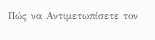Πώς να Αντιμετωπίσετε τον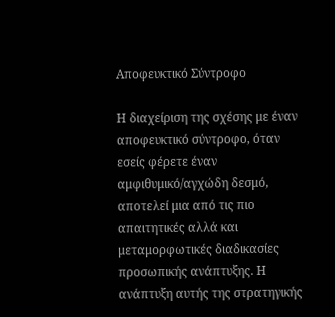Αποφευκτικό Σύντροφο

Η διαχείριση της σχέσης με έναν αποφευκτικό σύντροφο, όταν εσείς φέρετε έναν αμφιθυμικό/αγχώδη δεσμό, αποτελεί μια από τις πιο απαιτητικές αλλά και μεταμορφωτικές διαδικασίες προσωπικής ανάπτυξης. Η ανάπτυξη αυτής της στρατηγικής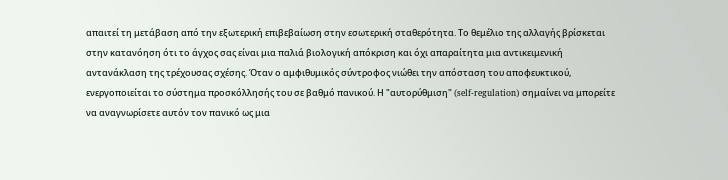απαιτεί τη μετάβαση από την εξωτερική επιβεβαίωση στην εσωτερική σταθερότητα. Το θεμέλιο της αλλαγής βρίσκεται στην κατανόηση ότι το άγχος σας είναι μια παλιά βιολογική απόκριση και όχι απαραίτητα μια αντικειμενική αντανάκλαση της τρέχουσας σχέσης. Όταν ο αμφιθυμικός σύντροφος νιώθει την απόσταση του αποφευκτικού, ενεργοποιείται το σύστημα προσκόλλησής του σε βαθμό πανικού. Η "αυτορύθμιση" (self-regulation) σημαίνει να μπορείτε να αναγνωρίσετε αυτόν τον πανικό ως μια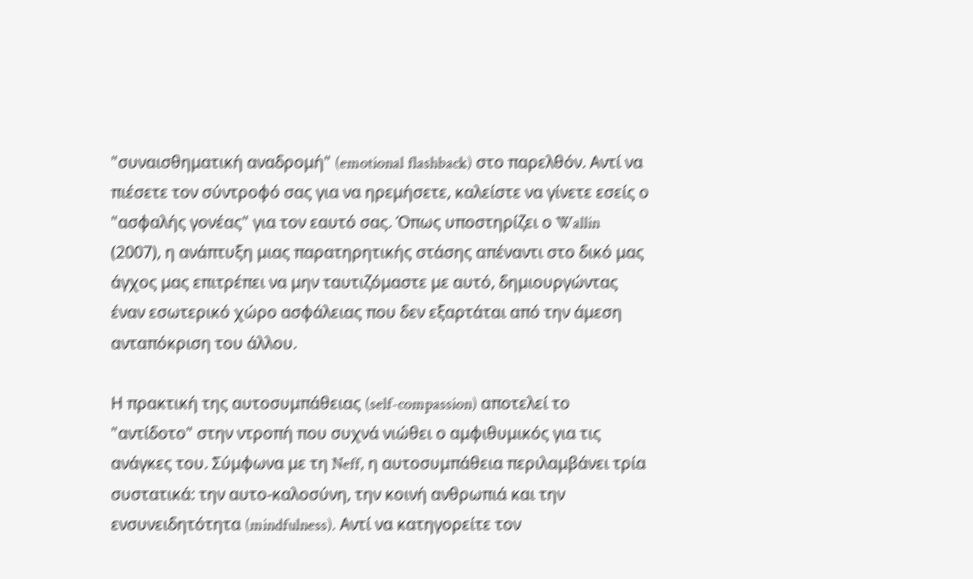"συναισθηματική αναδρομή" (emotional flashback) στο παρελθόν. Αντί να πιέσετε τον σύντροφό σας για να ηρεμήσετε, καλείστε να γίνετε εσείς ο "ασφαλής γονέας" για τον εαυτό σας. Όπως υποστηρίζει ο Wallin (2007), η ανάπτυξη μιας παρατηρητικής στάσης απέναντι στο δικό μας άγχος μας επιτρέπει να μην ταυτιζόμαστε με αυτό, δημιουργώντας έναν εσωτερικό χώρο ασφάλειας που δεν εξαρτάται από την άμεση ανταπόκριση του άλλου.

Η πρακτική της αυτοσυμπάθειας (self-compassion) αποτελεί το "αντίδοτο" στην ντροπή που συχνά νιώθει ο αμφιθυμικός για τις ανάγκες του. Σύμφωνα με τη Neff, η αυτοσυμπάθεια περιλαμβάνει τρία συστατικά: την αυτο-καλοσύνη, την κοινή ανθρωπιά και την ενσυνειδητότητα (mindfulness). Αντί να κατηγορείτε τον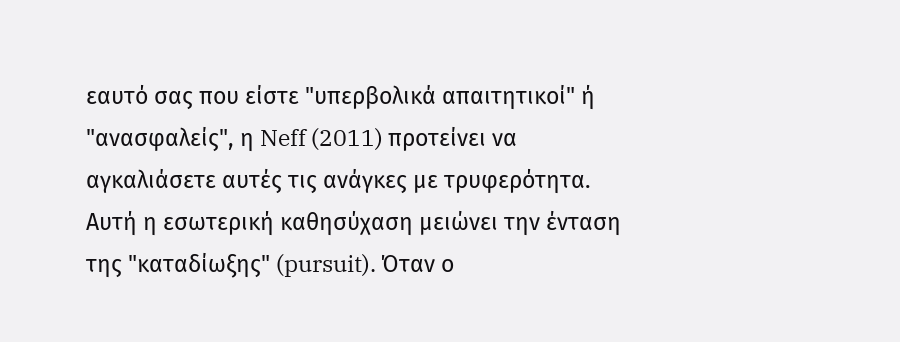εαυτό σας που είστε "υπερβολικά απαιτητικοί" ή "ανασφαλείς", η Neff (2011) προτείνει να αγκαλιάσετε αυτές τις ανάγκες με τρυφερότητα. Αυτή η εσωτερική καθησύχαση μειώνει την ένταση της "καταδίωξης" (pursuit). Όταν ο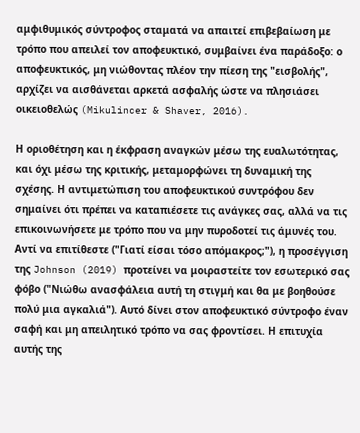αμφιθυμικός σύντροφος σταματά να απαιτεί επιβεβαίωση με τρόπο που απειλεί τον αποφευκτικό, συμβαίνει ένα παράδοξο: ο αποφευκτικός, μη νιώθοντας πλέον την πίεση της "εισβολής", αρχίζει να αισθάνεται αρκετά ασφαλής ώστε να πλησιάσει οικειοθελώς (Mikulincer & Shaver, 2016).

Η οριοθέτηση και η έκφραση αναγκών μέσω της ευαλωτότητας, και όχι μέσω της κριτικής, μεταμορφώνει τη δυναμική της σχέσης. Η αντιμετώπιση του αποφευκτικού συντρόφου δεν σημαίνει ότι πρέπει να καταπιέσετε τις ανάγκες σας, αλλά να τις επικοινωνήσετε με τρόπο που να μην πυροδοτεί τις άμυνές του. Αντί να επιτίθεστε ("Γιατί είσαι τόσο απόμακρος;"), η προσέγγιση της Johnson (2019) προτείνει να μοιραστείτε τον εσωτερικό σας φόβο ("Νιώθω ανασφάλεια αυτή τη στιγμή και θα με βοηθούσε πολύ μια αγκαλιά"). Αυτό δίνει στον αποφευκτικό σύντροφο έναν σαφή και μη απειλητικό τρόπο να σας φροντίσει. Η επιτυχία αυτής της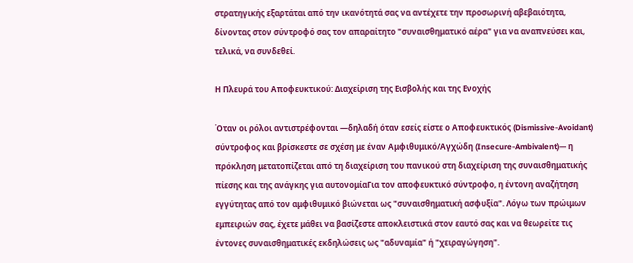στρατηγικής εξαρτάται από την ικανότητά σας να αντέχετε την προσωρινή αβεβαιότητα, δίνοντας στον σύντροφό σας τον απαραίτητο "συναισθηματικό αέρα" για να αναπνεύσει και, τελικά, να συνδεθεί.

Η Πλευρά του Αποφευκτικού: Διαχείριση της Εισβολής και της Ενοχής

Όταν οι ρόλοι αντιστρέφονται —δηλαδή όταν εσείς είστε ο Αποφευκτικός (Dismissive-Avoidant) σύντροφος και βρίσκεστε σε σχέση με έναν Αμφιθυμικό/Αγχώδη (Insecure-Ambivalent)— η πρόκληση μετατοπίζεται από τη διαχείριση του πανικού στη διαχείριση της συναισθηματικής πίεσης και της ανάγκης για αυτονομίαΓια τον αποφευκτικό σύντροφο, η έντονη αναζήτηση εγγύτητας από τον αμφιθυμικό βιώνεται ως "συναισθηματική ασφυξία". Λόγω των πρώιμων εμπειριών σας, έχετε μάθει να βασίζεστε αποκλειστικά στον εαυτό σας και να θεωρείτε τις έντονες συναισθηματικές εκδηλώσεις ως "αδυναμία" ή "χειραγώγηση".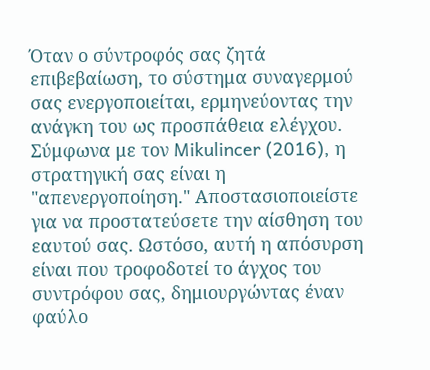Όταν ο σύντροφός σας ζητά επιβεβαίωση, το σύστημα συναγερμού σας ενεργοποιείται, ερμηνεύοντας την ανάγκη του ως προσπάθεια ελέγχου. Σύμφωνα με τον Mikulincer (2016), η στρατηγική σας είναι η "απενεργοποίηση." Aποστασιοποιείστε για να προστατεύσετε την αίσθηση του εαυτού σας. Ωστόσο, αυτή η απόσυρση είναι που τροφοδοτεί το άγχος του συντρόφου σας, δημιουργώντας έναν φαύλο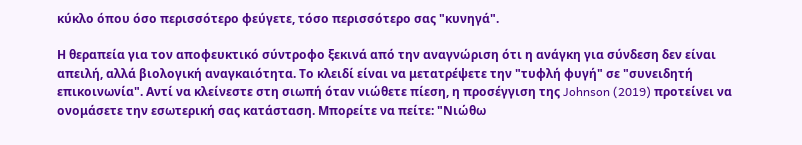κύκλο όπου όσο περισσότερο φεύγετε, τόσο περισσότερο σας "κυνηγά".

Η θεραπεία για τον αποφευκτικό σύντροφο ξεκινά από την αναγνώριση ότι η ανάγκη για σύνδεση δεν είναι απειλή, αλλά βιολογική αναγκαιότητα. Το κλειδί είναι να μετατρέψετε την "τυφλή φυγή" σε "συνειδητή επικοινωνία". Αντί να κλείνεστε στη σιωπή όταν νιώθετε πίεση, η προσέγγιση της Johnson (2019) προτείνει να ονομάσετε την εσωτερική σας κατάσταση. Μπορείτε να πείτε: "Νιώθω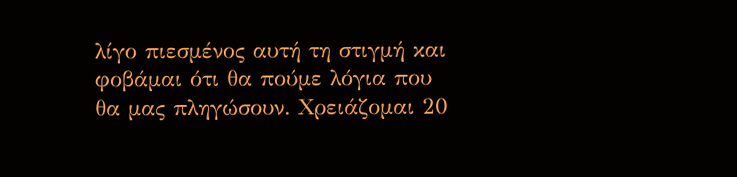λίγο πιεσμένος αυτή τη στιγμή και φοβάμαι ότι θα πούμε λόγια που θα μας πληγώσουν. Χρειάζομαι 20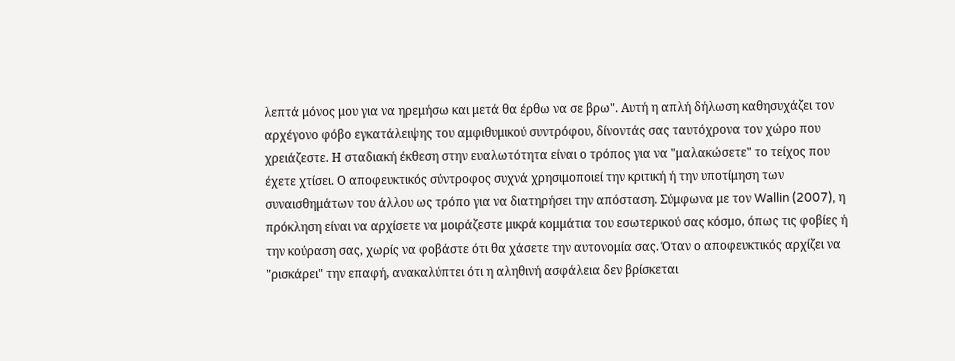λεπτά μόνος μου για να ηρεμήσω και μετά θα έρθω να σε βρω". Αυτή η απλή δήλωση καθησυχάζει τον αρχέγονο φόβο εγκατάλειψης του αμφιθυμικού συντρόφου, δίνοντάς σας ταυτόχρονα τον χώρο που χρειάζεστε. Η σταδιακή έκθεση στην ευαλωτότητα είναι ο τρόπος για να "μαλακώσετε" το τείχος που έχετε χτίσει. Ο αποφευκτικός σύντροφος συχνά χρησιμοποιεί την κριτική ή την υποτίμηση των συναισθημάτων του άλλου ως τρόπο για να διατηρήσει την απόσταση. Σύμφωνα με τον Wallin (2007), η πρόκληση είναι να αρχίσετε να μοιράζεστε μικρά κομμάτια του εσωτερικού σας κόσμο, όπως τις φοβίες ή την κούραση σας, χωρίς να φοβάστε ότι θα χάσετε την αυτονομία σας. Όταν ο αποφευκτικός αρχίζει να "ρισκάρει" την επαφή, ανακαλύπτει ότι η αληθινή ασφάλεια δεν βρίσκεται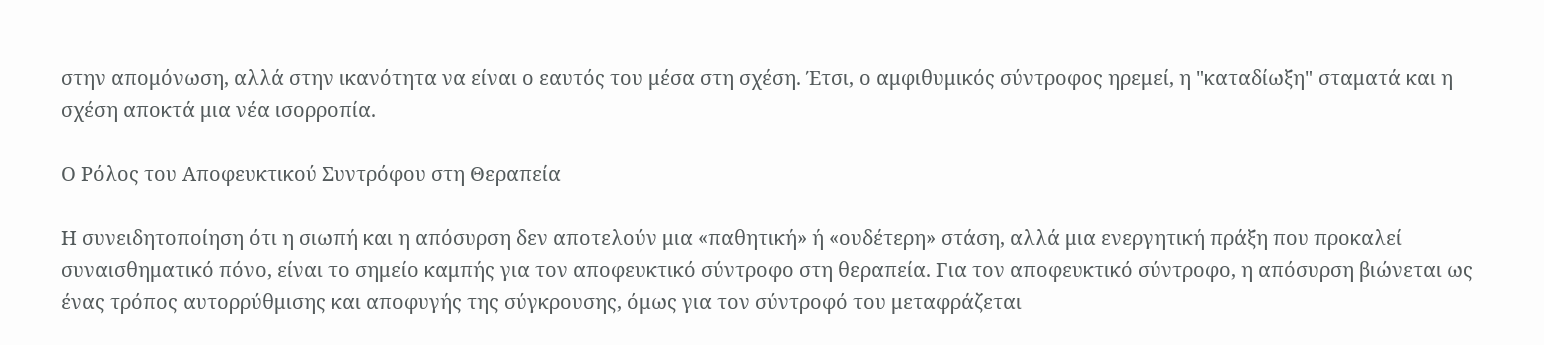στην απομόνωση, αλλά στην ικανότητα να είναι ο εαυτός του μέσα στη σχέση. Έτσι, ο αμφιθυμικός σύντροφος ηρεμεί, η "καταδίωξη" σταματά και η σχέση αποκτά μια νέα ισορροπία.

Ο Ρόλος του Αποφευκτικού Συντρόφου στη Θεραπεία

Η συνειδητοποίηση ότι η σιωπή και η απόσυρση δεν αποτελούν μια «παθητική» ή «ουδέτερη» στάση, αλλά μια ενεργητική πράξη που προκαλεί συναισθηματικό πόνο, είναι το σημείο καμπής για τον αποφευκτικό σύντροφο στη θεραπεία. Για τον αποφευκτικό σύντροφο, η απόσυρση βιώνεται ως ένας τρόπος αυτορρύθμισης και αποφυγής της σύγκρουσης, όμως για τον σύντροφό του μεταφράζεται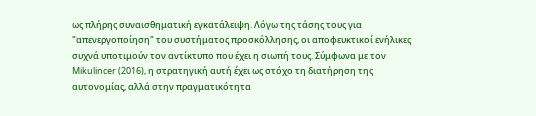ως πλήρης συναισθηματική εγκατάλειψη. Λόγω της τάσης τους για "απενεργοποίηση" του συστήματος προσκόλλησης, οι αποφευκτικοί ενήλικες συχνά υποτιμούν τον αντίκτυπο που έχει η σιωπή τους. Σύμφωνα με τον Mikulincer (2016), η στρατηγική αυτή έχει ως στόχο τη διατήρηση της αυτονομίας, αλλά στην πραγματικότητα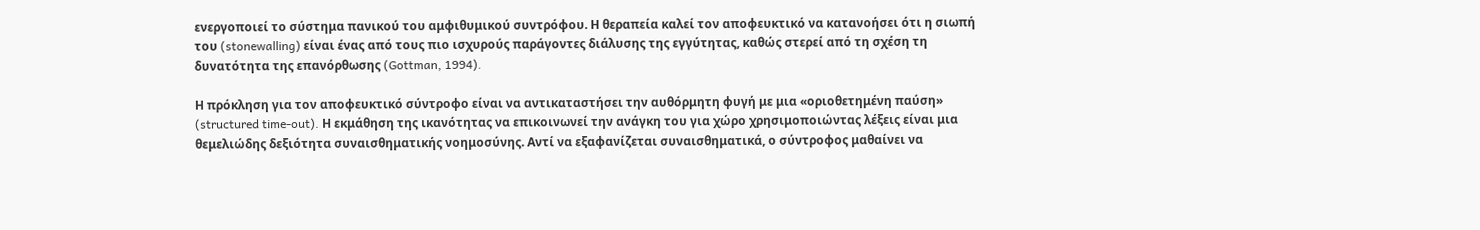ενεργοποιεί το σύστημα πανικού του αμφιθυμικού συντρόφου. Η θεραπεία καλεί τον αποφευκτικό να κατανοήσει ότι η σιωπή του (stonewalling) είναι ένας από τους πιο ισχυρούς παράγοντες διάλυσης της εγγύτητας, καθώς στερεί από τη σχέση τη δυνατότητα της επανόρθωσης (Gottman, 1994).

Η πρόκληση για τον αποφευκτικό σύντροφο είναι να αντικαταστήσει την αυθόρμητη φυγή με μια «οριοθετημένη παύση» (structured time-out). Η εκμάθηση της ικανότητας να επικοινωνεί την ανάγκη του για χώρο χρησιμοποιώντας λέξεις είναι μια θεμελιώδης δεξιότητα συναισθηματικής νοημοσύνης. Αντί να εξαφανίζεται συναισθηματικά, ο σύντροφος μαθαίνει να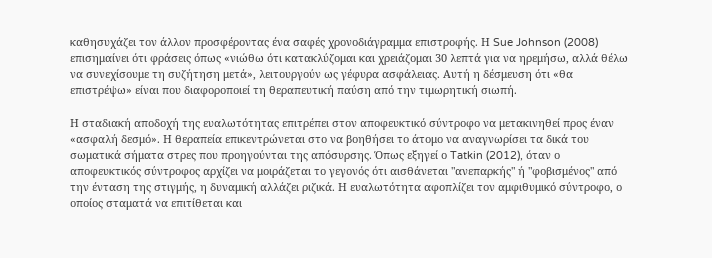καθησυχάζει τον άλλον προσφέροντας ένα σαφές χρονοδιάγραμμα επιστροφής. Η Sue Johnson (2008) επισημαίνει ότι φράσεις όπως «νιώθω ότι κατακλύζομαι και χρειάζομαι 30 λεπτά για να ηρεμήσω, αλλά θέλω να συνεχίσουμε τη συζήτηση μετά», λειτουργούν ως γέφυρα ασφάλειας. Αυτή η δέσμευση ότι «θα επιστρέψω» είναι που διαφοροποιεί τη θεραπευτική παύση από την τιμωρητική σιωπή.

Η σταδιακή αποδοχή της ευαλωτότητας επιτρέπει στον αποφευκτικό σύντροφο να μετακινηθεί προς έναν «ασφαλή δεσμό». Η θεραπεία επικεντρώνεται στο να βοηθήσει το άτομο να αναγνωρίσει τα δικά του σωματικά σήματα στρες που προηγούνται της απόσυρσης. Όπως εξηγεί ο Tatkin (2012), όταν ο αποφευκτικός σύντροφος αρχίζει να μοιράζεται το γεγονός ότι αισθάνεται "ανεπαρκής" ή "φοβισμένος" από την ένταση της στιγμής, η δυναμική αλλάζει ριζικά. Η ευαλωτότητα αφοπλίζει τον αμφιθυμικό σύντροφο, ο οποίος σταματά να επιτίθεται και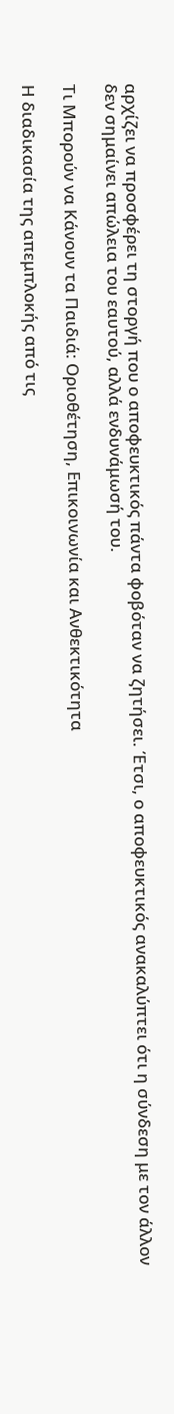αρχίζει να προσφέρει τη στοργή που ο αποφευκτικός πάντα φοβόταν να ζητήσει. Έτσι, ο αποφευκτικός ανακαλύπτει ότι η σύνδεση με τον άλλον δεν σημαίνει απώλεια του εαυτού, αλλά ενδυνάμωσή του.

Τι Μπορούν να Κάνουν τα Παιδιά: Οριοθέτηση, Επικοινωνία και Ανθεκτικότητα

Η διαδικασία της απεμπλοκής από τις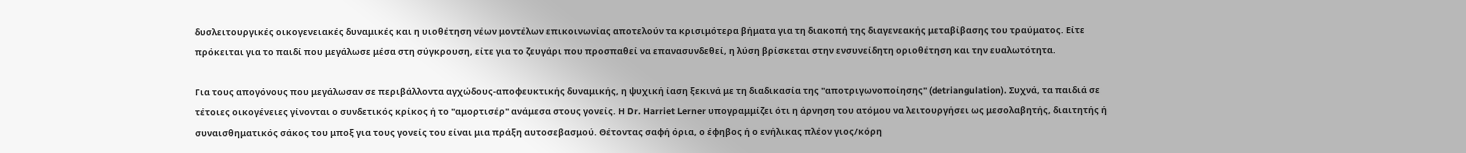δυσλειτουργικές οικογενειακές δυναμικές και η υιοθέτηση νέων μοντέλων επικοινωνίας αποτελούν τα κρισιμότερα βήματα για τη διακοπή της διαγενεακής μεταβίβασης του τραύματος. Είτε πρόκειται για το παιδί που μεγάλωσε μέσα στη σύγκρουση, είτε για το ζευγάρι που προσπαθεί να επανασυνδεθεί, η λύση βρίσκεται στην ενσυνείδητη οριοθέτηση και την ευαλωτότητα.

Για τους απογόνους που μεγάλωσαν σε περιβάλλοντα αγχώδους-αποφευκτικής δυναμικής, η ψυχική ίαση ξεκινά με τη διαδικασία της "αποτριγωνοποίησης" (detriangulation). Συχνά, τα παιδιά σε τέτοιες οικογένειες γίνονται ο συνδετικός κρίκος ή το "αμορτισέρ" ανάμεσα στους γονείς. Η Dr. Harriet Lerner υπογραμμίζει ότι η άρνηση του ατόμου να λειτουργήσει ως μεσολαβητής, διαιτητής ή συναισθηματικός σάκος του μποξ για τους γονείς του είναι μια πράξη αυτοσεβασμού. Θέτοντας σαφή όρια, ο έφηβος ή ο ενήλικας πλέον γιος/κόρη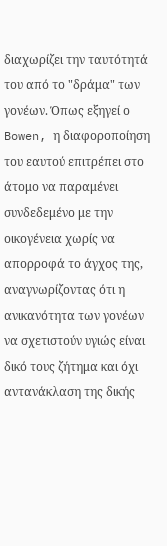διαχωρίζει την ταυτότητά του από το "δράμα" των γονέων. Όπως εξηγεί ο Bowen, η διαφοροποίηση του εαυτού επιτρέπει στο άτομο να παραμένει συνδεδεμένο με την οικογένεια χωρίς να απορροφά το άγχος της, αναγνωρίζοντας ότι η ανικανότητα των γονέων να σχετιστούν υγιώς είναι δικό τους ζήτημα και όχι αντανάκλαση της δικής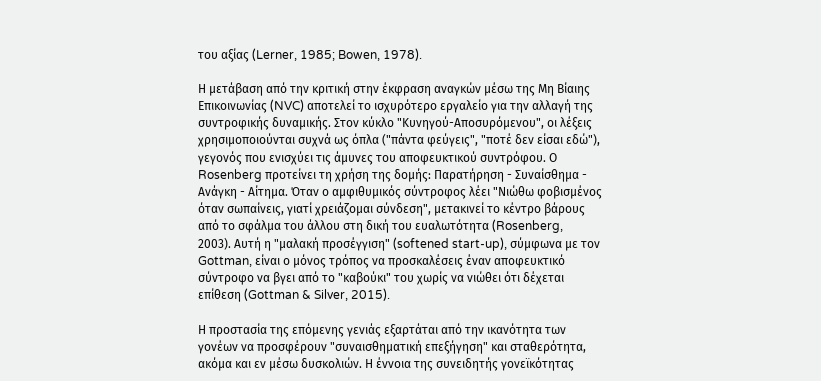του αξίας (Lerner, 1985; Bowen, 1978).

Η μετάβαση από την κριτική στην έκφραση αναγκών μέσω της Μη Βίαιης Επικοινωνίας (NVC) αποτελεί το ισχυρότερο εργαλείο για την αλλαγή της συντροφικής δυναμικής. Στον κύκλο "Κυνηγού-Αποσυρόμενου", οι λέξεις χρησιμοποιούνται συχνά ως όπλα ("πάντα φεύγεις", "ποτέ δεν είσαι εδώ"), γεγονός που ενισχύει τις άμυνες του αποφευκτικού συντρόφου. Ο Rosenberg προτείνει τη χρήση της δομής: Παρατήρηση - Συναίσθημα - Ανάγκη - Αίτημα. Όταν ο αμφιθυμικός σύντροφος λέει "Νιώθω φοβισμένος όταν σωπαίνεις, γιατί χρειάζομαι σύνδεση", μετακινεί το κέντρο βάρους από το σφάλμα του άλλου στη δική του ευαλωτότητα (Rosenberg, 2003). Αυτή η "μαλακή προσέγγιση" (softened start-up), σύμφωνα με τον Gottman, είναι ο μόνος τρόπος να προσκαλέσεις έναν αποφευκτικό σύντροφο να βγει από το "καβούκι" του χωρίς να νιώθει ότι δέχεται επίθεση (Gottman & Silver, 2015).

Η προστασία της επόμενης γενιάς εξαρτάται από την ικανότητα των γονέων να προσφέρουν "συναισθηματική επεξήγηση" και σταθερότητα, ακόμα και εν μέσω δυσκολιών. Η έννοια της συνειδητής γονεϊκότητας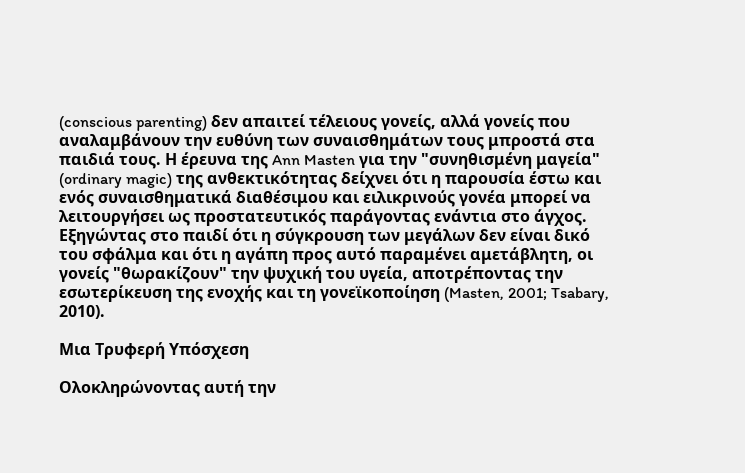(conscious parenting) δεν απαιτεί τέλειους γονείς, αλλά γονείς που αναλαμβάνουν την ευθύνη των συναισθημάτων τους μπροστά στα παιδιά τους. Η έρευνα της Ann Masten για την "συνηθισμένη μαγεία" (ordinary magic) της ανθεκτικότητας δείχνει ότι η παρουσία έστω και ενός συναισθηματικά διαθέσιμου και ειλικρινούς γονέα μπορεί να λειτουργήσει ως προστατευτικός παράγοντας ενάντια στο άγχος. Εξηγώντας στο παιδί ότι η σύγκρουση των μεγάλων δεν είναι δικό του σφάλμα και ότι η αγάπη προς αυτό παραμένει αμετάβλητη, οι γονείς "θωρακίζουν" την ψυχική του υγεία, αποτρέποντας την εσωτερίκευση της ενοχής και τη γονεϊκοποίηση (Masten, 2001; Tsabary, 2010).

Μια Τρυφερή Υπόσχεση

Ολοκληρώνοντας αυτή την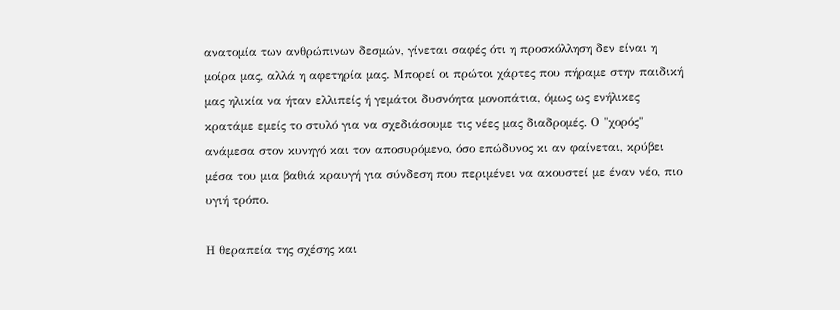ανατομία των ανθρώπινων δεσμών, γίνεται σαφές ότι η προσκόλληση δεν είναι η μοίρα μας, αλλά η αφετηρία μας. Μπορεί οι πρώτοι χάρτες που πήραμε στην παιδική μας ηλικία να ήταν ελλιπείς ή γεμάτοι δυσνόητα μονοπάτια, όμως ως ενήλικες κρατάμε εμείς το στυλό για να σχεδιάσουμε τις νέες μας διαδρομές. Ο "χορός" ανάμεσα στον κυνηγό και τον αποσυρόμενο, όσο επώδυνος κι αν φαίνεται, κρύβει μέσα του μια βαθιά κραυγή για σύνδεση που περιμένει να ακουστεί με έναν νέο, πιο υγιή τρόπο.

Η θεραπεία της σχέσης και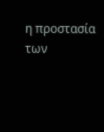η προστασία των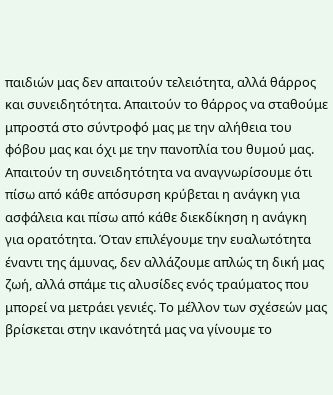παιδιών μας δεν απαιτούν τελειότητα, αλλά θάρρος και συνειδητότητα. Απαιτούν το θάρρος να σταθούμε μπροστά στο σύντροφό μας με την αλήθεια του φόβου μας και όχι με την πανοπλία του θυμού μας. Απαιτούν τη συνειδητότητα να αναγνωρίσουμε ότι πίσω από κάθε απόσυρση κρύβεται η ανάγκη για ασφάλεια και πίσω από κάθε διεκδίκηση η ανάγκη για ορατότητα. Όταν επιλέγουμε την ευαλωτότητα έναντι της άμυνας, δεν αλλάζουμε απλώς τη δική μας ζωή, αλλά σπάμε τις αλυσίδες ενός τραύματος που μπορεί να μετράει γενιές. Το μέλλον των σχέσεών μας βρίσκεται στην ικανότητά μας να γίνουμε το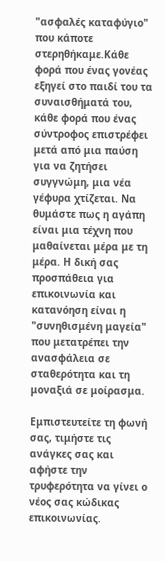"ασφαλές καταφύγιο" που κάποτε στερηθήκαμε.Κάθε φορά που ένας γονέας εξηγεί στο παιδί του τα συναισθήματά του, κάθε φορά που ένας σύντροφος επιστρέφει μετά από μια παύση για να ζητήσει συγγνώμη, μια νέα γέφυρα χτίζεται. Να θυμάστε πως η αγάπη είναι μια τέχνη που μαθαίνεται μέρα με τη μέρα. Η δική σας προσπάθεια για επικοινωνία και κατανόηση είναι η "συνηθισμένη μαγεία" που μετατρέπει την ανασφάλεια σε σταθερότητα και τη μοναξιά σε μοίρασμα.

Εμπιστευτείτε τη φωνή σας, τιμήστε τις ανάγκες σας και αφήστε την τρυφερότητα να γίνει ο νέος σας κώδικας επικοινωνίας.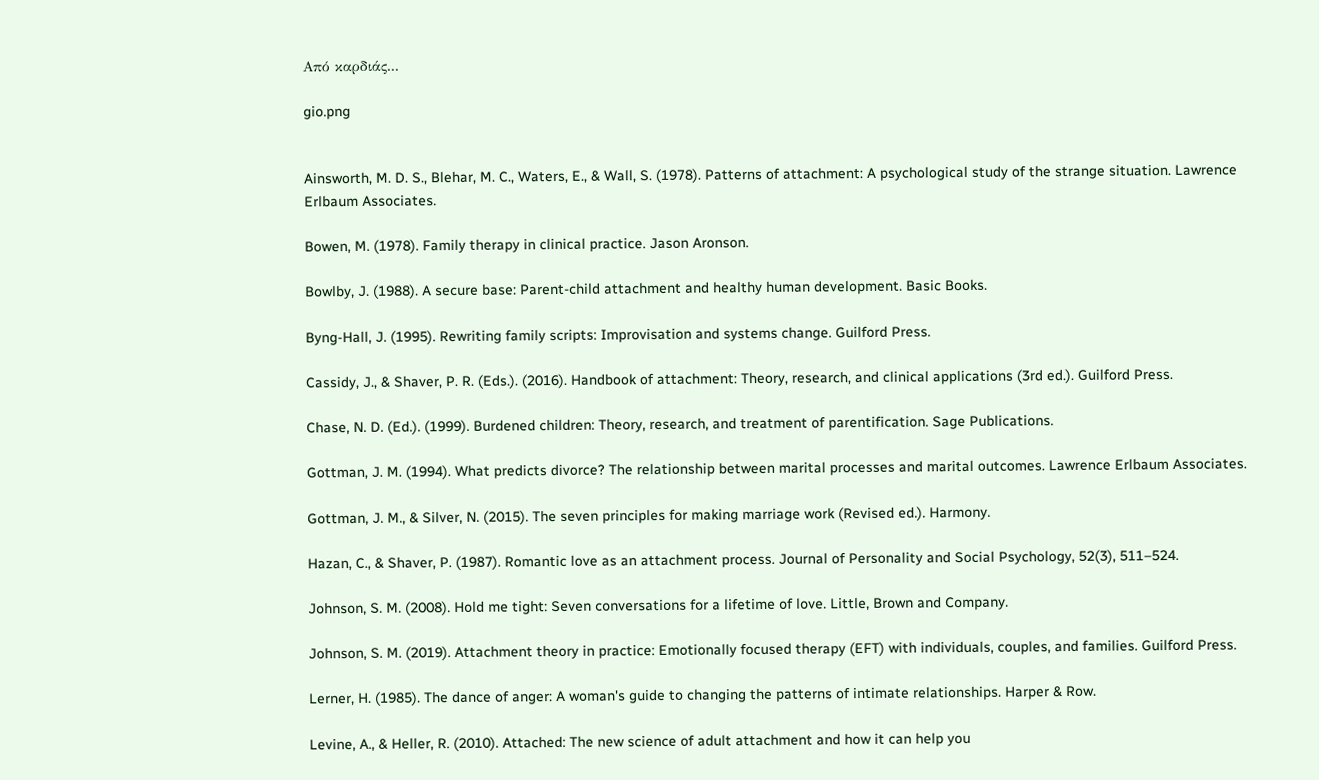Από καρδιάς...

gio.png


Ainsworth, M. D. S., Blehar, M. C., Waters, E., & Wall, S. (1978). Patterns of attachment: A psychological study of the strange situation. Lawrence Erlbaum Associates.

Bowen, M. (1978). Family therapy in clinical practice. Jason Aronson.

Bowlby, J. (1988). A secure base: Parent-child attachment and healthy human development. Basic Books.

Byng-Hall, J. (1995). Rewriting family scripts: Improvisation and systems change. Guilford Press.

Cassidy, J., & Shaver, P. R. (Eds.). (2016). Handbook of attachment: Theory, research, and clinical applications (3rd ed.). Guilford Press.

Chase, N. D. (Ed.). (1999). Burdened children: Theory, research, and treatment of parentification. Sage Publications.

Gottman, J. M. (1994). What predicts divorce? The relationship between marital processes and marital outcomes. Lawrence Erlbaum Associates.

Gottman, J. M., & Silver, N. (2015). The seven principles for making marriage work (Revised ed.). Harmony.

Hazan, C., & Shaver, P. (1987). Romantic love as an attachment process. Journal of Personality and Social Psychology, 52(3), 511–524.

Johnson, S. M. (2008). Hold me tight: Seven conversations for a lifetime of love. Little, Brown and Company.

Johnson, S. M. (2019). Attachment theory in practice: Emotionally focused therapy (EFT) with individuals, couples, and families. Guilford Press.

Lerner, H. (1985). The dance of anger: A woman's guide to changing the patterns of intimate relationships. Harper & Row.

Levine, A., & Heller, R. (2010). Attached: The new science of adult attachment and how it can help you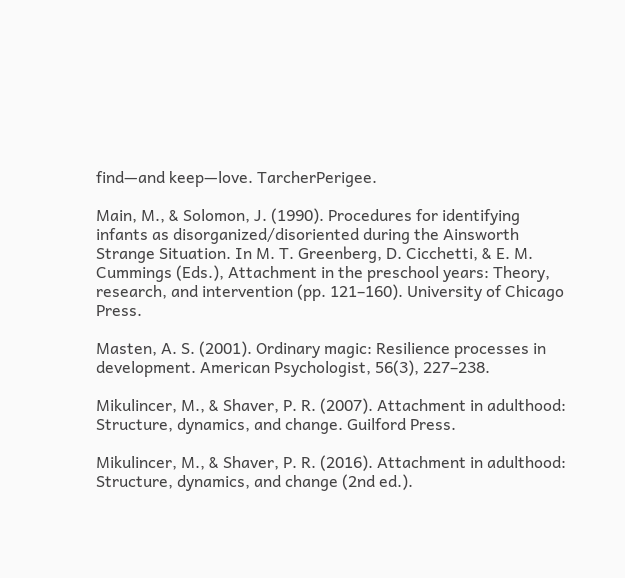find—and keep—love. TarcherPerigee.

Main, M., & Solomon, J. (1990). Procedures for identifying infants as disorganized/disoriented during the Ainsworth Strange Situation. In M. T. Greenberg, D. Cicchetti, & E. M. Cummings (Eds.), Attachment in the preschool years: Theory, research, and intervention (pp. 121–160). University of Chicago Press.

Masten, A. S. (2001). Ordinary magic: Resilience processes in development. American Psychologist, 56(3), 227–238.

Mikulincer, M., & Shaver, P. R. (2007). Attachment in adulthood: Structure, dynamics, and change. Guilford Press.

Mikulincer, M., & Shaver, P. R. (2016). Attachment in adulthood: Structure, dynamics, and change (2nd ed.).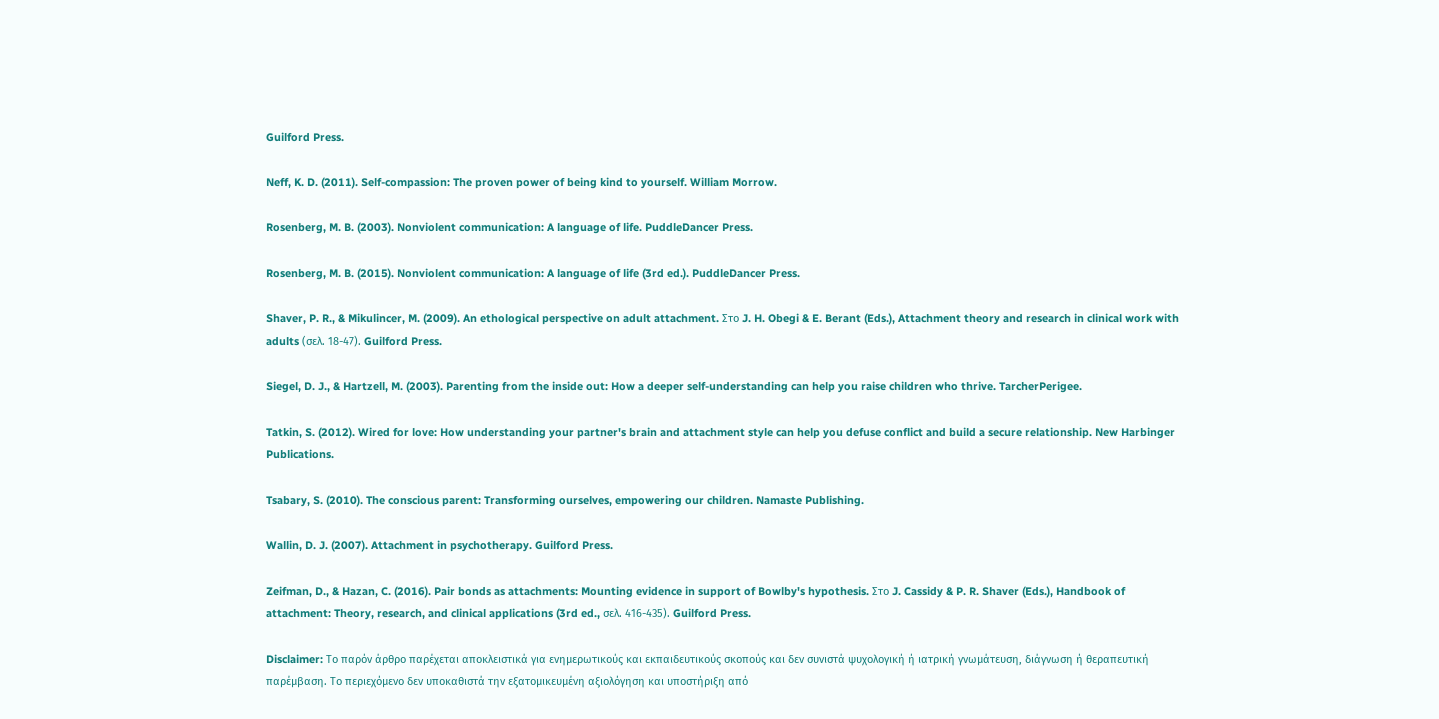Guilford Press.

Neff, K. D. (2011). Self-compassion: The proven power of being kind to yourself. William Morrow.

Rosenberg, M. B. (2003). Nonviolent communication: A language of life. PuddleDancer Press.

Rosenberg, M. B. (2015). Nonviolent communication: A language of life (3rd ed.). PuddleDancer Press.

Shaver, P. R., & Mikulincer, M. (2009). An ethological perspective on adult attachment. Στο J. H. Obegi & E. Berant (Eds.), Attachment theory and research in clinical work with adults (σελ. 18-47). Guilford Press.

Siegel, D. J., & Hartzell, M. (2003). Parenting from the inside out: How a deeper self-understanding can help you raise children who thrive. TarcherPerigee.

Tatkin, S. (2012). Wired for love: How understanding your partner's brain and attachment style can help you defuse conflict and build a secure relationship. New Harbinger Publications.

Tsabary, S. (2010). The conscious parent: Transforming ourselves, empowering our children. Namaste Publishing.

Wallin, D. J. (2007). Attachment in psychotherapy. Guilford Press.

Zeifman, D., & Hazan, C. (2016). Pair bonds as attachments: Mounting evidence in support of Bowlby's hypothesis. Στο J. Cassidy & P. R. Shaver (Eds.), Handbook of attachment: Theory, research, and clinical applications (3rd ed., σελ. 416-435). Guilford Press.

Disclaimer: Το παρόν άρθρο παρέχεται αποκλειστικά για ενημερωτικούς και εκπαιδευτικούς σκοπούς και δεν συνιστά ψυχολογική ή ιατρική γνωμάτευση, διάγνωση ή θεραπευτική παρέμβαση. Το περιεχόμενο δεν υποκαθιστά την εξατομικευμένη αξιολόγηση και υποστήριξη από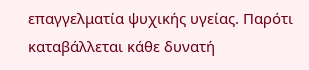επαγγελματία ψυχικής υγείας. Παρότι καταβάλλεται κάθε δυνατή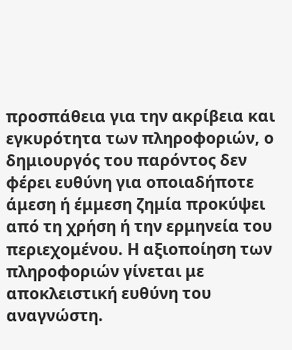προσπάθεια για την ακρίβεια και εγκυρότητα των πληροφοριών, ο δημιουργός του παρόντος δεν φέρει ευθύνη για οποιαδήποτε άμεση ή έμμεση ζημία προκύψει από τη χρήση ή την ερμηνεία του περιεχομένου. Η αξιοποίηση των πληροφοριών γίνεται με αποκλειστική ευθύνη του αναγνώστη.